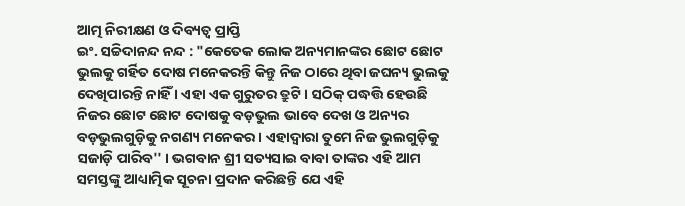ଆତ୍ମ ନିରୀକ୍ଷଣ ଓ ଦିବ୍ୟତ୍ୱ ପ୍ରାପ୍ତି
ଇଂ. ସଚ୍ଚିଦାନନ୍ଦ ନନ୍ଦ : "କେତେକ ଲୋକ ଅନ୍ୟମାନଙ୍କର ଛୋଟ ଛୋଟ ଭୁଲକୁ ଗର୍ହିତ ଦୋଷ ମନେକରନ୍ତି କିନ୍ତୁ ନିଜ ଠାରେ ଥିବା ଜଘନ୍ୟ ଭୁଲକୁ ଦେଖିପାରନ୍ତି ନାହିଁ । ଏହା ଏକ ଗୁରୁତର ତ୍ରୁଟି । ସଠିକ୍ ପଦ୍ଧତ୍ତି ହେଉଛି ନିଜର ଛୋଟ ଛୋଟ ଦୋଷକୁ ବଡ଼ଭୁଲ ଭାବେ ଦେଖ ଓ ଅନ୍ୟର ବଡ଼ଭୁଲଗୁଡ଼ିକୁ ନଗଣ୍ୟ ମନେକର । ଏହାଦ୍ୱାରା ତୁମେ ନିଜ ଭୁଲଗୁଡ଼ିକୁ ସଜାଡ଼ି ପାରିବ'' । ଭଗବାନ ଶ୍ରୀ ସତ୍ୟସାଇ ବାବା ତାଙ୍କର ଏହି ଆମ ସମସ୍ତଙ୍କୁ ଆଧ୍ୟାତ୍ମିକ ସୂଚନା ପ୍ରଦାନ କରିଛନ୍ତି ଯେ ଏହି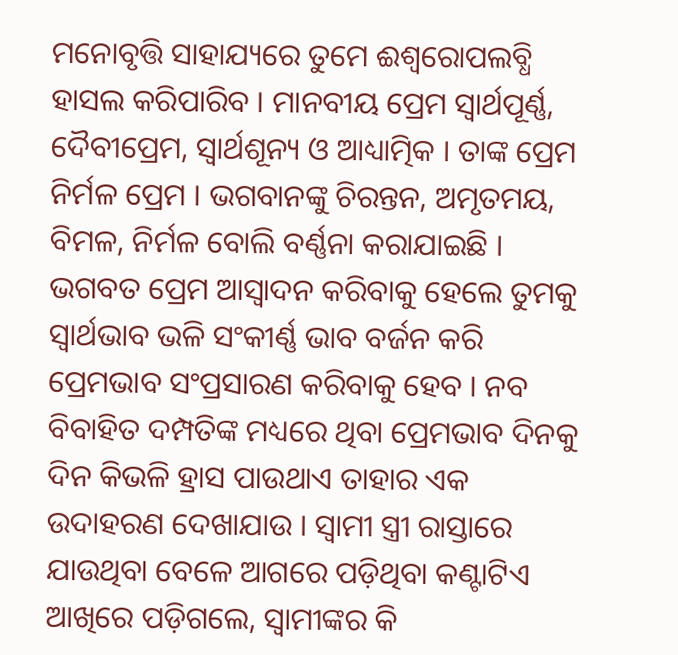ମନୋବୃତ୍ତି ସାହାଯ୍ୟରେ ତୁମେ ଈଶ୍ୱରୋପଲବ୍ଧି ହାସଲ କରିପାରିବ । ମାନବୀୟ ପ୍ରେମ ସ୍ୱାର୍ଥପୂର୍ଣ୍ଣ, ଦୈବୀପ୍ରେମ, ସ୍ୱାର୍ଥଶୂନ୍ୟ ଓ ଆଧ୍ୟାତ୍ମିକ । ତାଙ୍କ ପ୍ରେମ ନିର୍ମଳ ପ୍ରେମ । ଭଗବାନଙ୍କୁ ଚିରନ୍ତନ, ଅମୃତମୟ, ବିମଳ, ନିର୍ମଳ ବୋଲି ବର୍ଣ୍ଣନା କରାଯାଇଛି । ଭଗବତ ପ୍ରେମ ଆସ୍ୱାଦନ କରିବାକୁ ହେଲେ ତୁମକୁ ସ୍ୱାର୍ଥଭାବ ଭଳି ସଂକୀର୍ଣ୍ଣ ଭାବ ବର୍ଜନ କରି ପ୍ରେମଭାବ ସଂପ୍ରସାରଣ କରିବାକୁ ହେବ । ନବ ବିବାହିତ ଦମ୍ପତିଙ୍କ ମଧ୍ୟରେ ଥିବା ପ୍ରେମଭାବ ଦିନକୁ ଦିନ କିଭଳି ହ୍ରାସ ପାଉଥାଏ ତାହାର ଏକ ଉଦାହରଣ ଦେଖାଯାଉ । ସ୍ୱାମୀ ସ୍ତ୍ରୀ ରାସ୍ତାରେ ଯାଉଥିବା ବେଳେ ଆଗରେ ପଡ଼ିଥିବା କଣ୍ଟାଟିଏ ଆଖିରେ ପଡ଼ିଗଲେ, ସ୍ୱାମୀଙ୍କର କି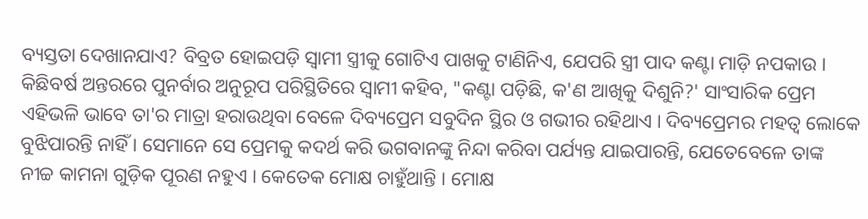ବ୍ୟସ୍ତତା ଦେଖାନଯାଏ? ବିବ୍ରତ ହୋଇପଡ଼ି ସ୍ୱାମୀ ସ୍ତ୍ରୀକୁ ଗୋଟିଏ ପାଖକୁ ଟାଣିନିଏ, ଯେପରି ସ୍ତ୍ରୀ ପାଦ କଣ୍ଟା ମାଡ଼ି ନପକାଉ । କିଛିବର୍ଷ ଅନ୍ତରରେ ପୁନର୍ବାର ଅନୁରୂପ ପରିସ୍ଥିତିରେ ସ୍ୱାମୀ କହିବ, "କଣ୍ଟା ପଡ଼ିଛି, କ'ଣ ଆଖିକୁ ଦିଶୁନି?' ସାଂସାରିକ ପ୍ରେମ ଏହିଭଳି ଭାବେ ତା'ର ମାତ୍ରା ହରାଉଥିବା ବେଳେ ଦିବ୍ୟପ୍ରେମ ସବୁଦିନ ସ୍ଥିର ଓ ଗଭୀର ରହିଥାଏ । ଦିବ୍ୟପ୍ରେମର ମହତ୍ୱ ଲୋକେ ବୁଝିପାରନ୍ତି ନାହିଁ । ସେମାନେ ସେ ପ୍ରେମକୁ କଦର୍ଥ କରି ଭଗବାନଙ୍କୁ ନିନ୍ଦା କରିବା ପର୍ଯ୍ୟନ୍ତ ଯାଇପାରନ୍ତି, ଯେତେବେଳେ ତାଙ୍କ ନୀଚ୍ଚ କାମନା ଗୁଡ଼ିକ ପୂରଣ ନହୁଏ । କେତେକ ମୋକ୍ଷ ଚାହୁଁଥାନ୍ତି । ମୋକ୍ଷ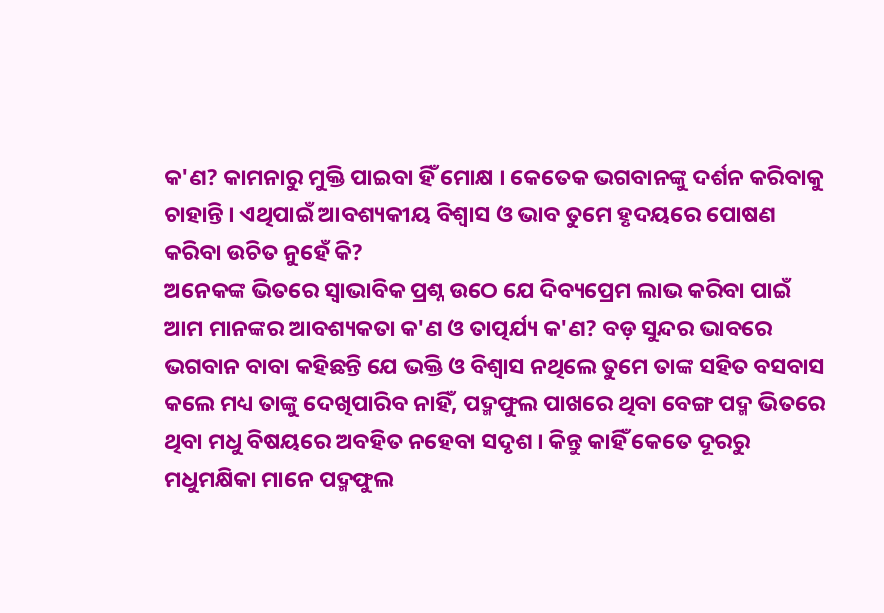କ'ଣ? କାମନାରୁ ମୁକ୍ତି ପାଇବା ହିଁ ମୋକ୍ଷ । କେତେକ ଭଗବାନଙ୍କୁ ଦର୍ଶନ କରିବାକୁ ଚାହାନ୍ତି । ଏଥିପାଇଁ ଆବଶ୍ୟକୀୟ ବିଶ୍ୱାସ ଓ ଭାବ ତୁମେ ହୃଦୟରେ ପୋଷଣ କରିବା ଉଚିତ ନୁହେଁ କି?
ଅନେକଙ୍କ ଭିତରେ ସ୍ୱାଭାବିକ ପ୍ରଶ୍ନ ଉଠେ ଯେ ଦିବ୍ୟପ୍ରେମ ଲାଭ କରିବା ପାଇଁ ଆମ ମାନଙ୍କର ଆବଶ୍ୟକତା କ'ଣ ଓ ତାତ୍ପର୍ଯ୍ୟ କ'ଣ? ବଡ଼ ସୁନ୍ଦର ଭାବରେ ଭଗବାନ ବାବା କହିଛନ୍ତି ଯେ ଭକ୍ତି ଓ ବିଶ୍ୱାସ ନଥିଲେ ତୁମେ ତାଙ୍କ ସହିତ ବସବାସ କଲେ ମଧ୍ୟ ତାଙ୍କୁ ଦେଖିପାରିବ ନାହିଁ, ପଦ୍ମଫୁଲ ପାଖରେ ଥିବା ବେଙ୍ଗ ପଦ୍ମ ଭିତରେ ଥିବା ମଧୁ ବିଷୟରେ ଅବହିତ ନହେବା ସଦୃଶ । କିନ୍ତୁ କାହିଁ କେତେ ଦୂରରୁ ମଧୁମକ୍ଷିକା ମାନେ ପଦ୍ମଫୁଲ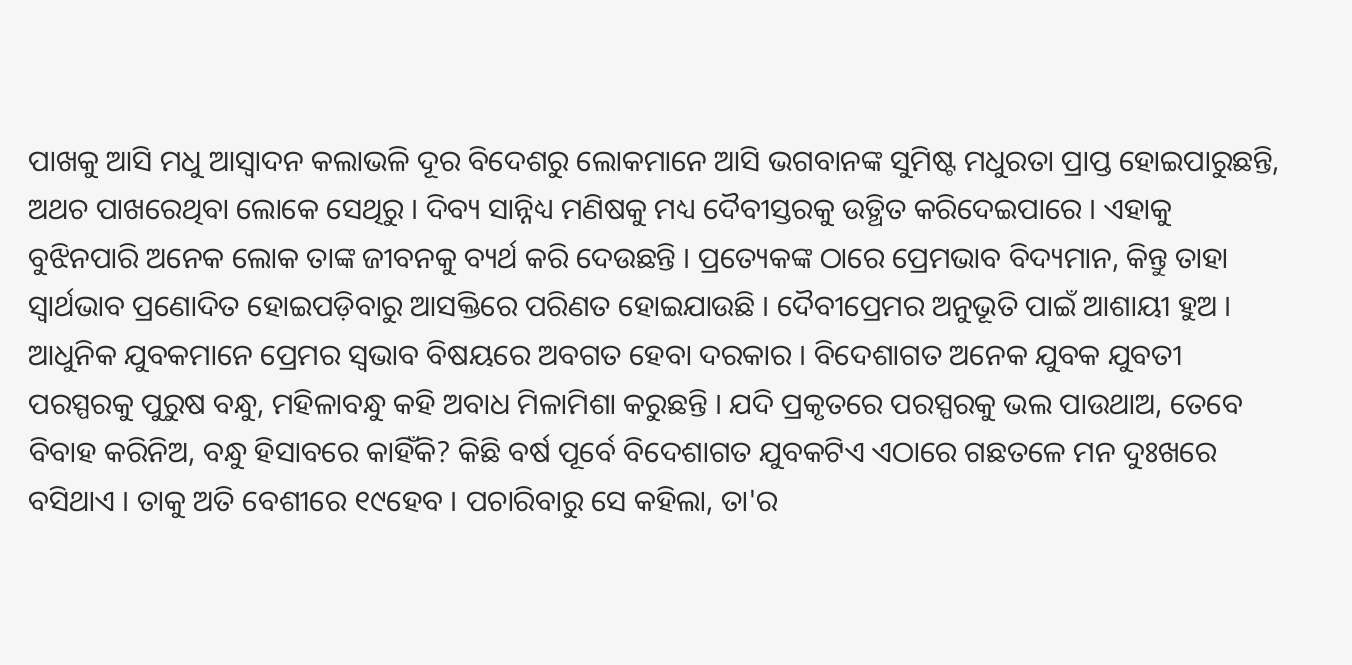ପାଖକୁ ଆସି ମଧୁ ଆସ୍ୱାଦନ କଲାଭଳି ଦୂର ବିଦେଶରୁ ଲୋକମାନେ ଆସି ଭଗବାନଙ୍କ ସୁମିଷ୍ଟ ମଧୁରତା ପ୍ରାପ୍ତ ହୋଇପାରୁଛନ୍ତି, ଅଥଚ ପାଖରେଥିବା ଲୋକେ ସେଥିରୁ । ଦିବ୍ୟ ସାନ୍ନିଧ୍ୟ ମଣିଷକୁ ମଧ୍ୟ ଦୈବୀସ୍ତରକୁ ଉତ୍ଥିତ କରିଦେଇପାରେ । ଏହାକୁ ବୁଝିନପାରି ଅନେକ ଲୋକ ତାଙ୍କ ଜୀବନକୁ ବ୍ୟର୍ଥ କରି ଦେଉଛନ୍ତି । ପ୍ରତ୍ୟେକଙ୍କ ଠାରେ ପ୍ରେମଭାବ ବିଦ୍ୟମାନ, କିନ୍ତୁ ତାହା ସ୍ୱାର୍ଥଭାବ ପ୍ରଣୋଦିତ ହୋଇପଡ଼ିବାରୁ ଆସକ୍ତିରେ ପରିଣତ ହୋଇଯାଉଛି । ଦୈବୀପ୍ରେମର ଅନୁଭୂତି ପାଇଁ ଆଶାୟୀ ହୁଅ । ଆଧୁନିକ ଯୁବକମାନେ ପ୍ରେମର ସ୍ୱଭାବ ବିଷୟରେ ଅବଗତ ହେବା ଦରକାର । ବିଦେଶାଗତ ଅନେକ ଯୁବକ ଯୁବତୀ ପରସ୍ପରକୁ ପୁରୁଷ ବନ୍ଧୁ, ମହିଳାବନ୍ଧୁ କହି ଅବାଧ ମିଳାମିଶା କରୁଛନ୍ତି । ଯଦି ପ୍ରକୃତରେ ପରସ୍ପରକୁ ଭଲ ପାଉଥାଅ, ତେବେ ବିବାହ କରିନିଅ, ବନ୍ଧୁ ହିସାବରେ କାହିଁକି? କିଛି ବର୍ଷ ପୂର୍ବେ ବିଦେଶାଗତ ଯୁବକଟିଏ ଏଠାରେ ଗଛତଳେ ମନ ଦୁଃଖରେ ବସିଥାଏ । ତାକୁ ଅତି ବେଶୀରେ ୧୯ହେବ । ପଚାରିବାରୁ ସେ କହିଲା, ତା'ର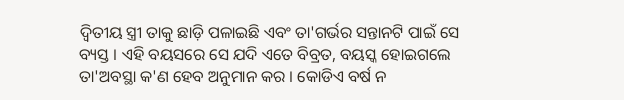ଦ୍ୱିତୀୟ ସ୍ତ୍ରୀ ତାକୁ ଛାଡ଼ି ପଳାଇଛି ଏବଂ ତା'ଗର୍ଭର ସନ୍ତାନଟି ପାଇଁ ସେ ବ୍ୟସ୍ତ । ଏହି ବୟସରେ ସେ ଯଦି ଏତେ ବିବ୍ରତ, ବୟସ୍କ ହୋଇଗଲେ ତା'ଅବସ୍ଥା କ'ଣ ହେବ ଅନୁମାନ କର । କୋଡିଏ ବର୍ଷ ନ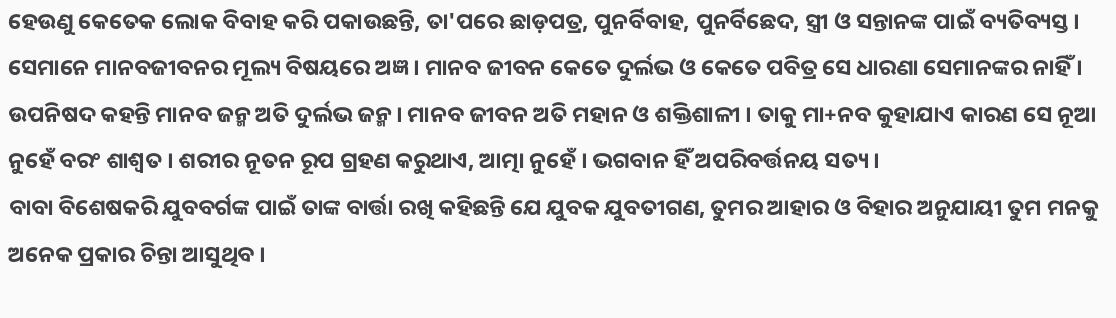ହେଉଣୁ କେତେକ ଲୋକ ବିବାହ କରି ପକାଉଛନ୍ତି, ତା'ପରେ ଛାଡ଼ପତ୍ର, ପୁନର୍ବିବାହ, ପୁନର୍ବିଛେଦ, ସ୍ତ୍ରୀ ଓ ସନ୍ତାନଙ୍କ ପାଇଁ ବ୍ୟତିବ୍ୟସ୍ତ । ସେମାନେ ମାନବଜୀବନର ମୂଲ୍ୟ ବିଷୟରେ ଅଜ୍ଞ । ମାନବ ଜୀବନ କେତେ ଦୁର୍ଲଭ ଓ କେତେ ପବିତ୍ର ସେ ଧାରଣା ସେମାନଙ୍କର ନାହିଁ । ଉପନିଷଦ କହନ୍ତି ମାନବ ଜନ୍ମ ଅତି ଦୁର୍ଲଭ ଜନ୍ମ । ମାନବ ଜୀବନ ଅତି ମହାନ ଓ ଶକ୍ତିଶାଳୀ । ତାକୁ ମା+ନବ କୁହାଯାଏ କାରଣ ସେ ନୂଆ ନୁହେଁ ବରଂ ଶାଶ୍ୱତ । ଶରୀର ନୂତନ ରୂପ ଗ୍ରହଣ କରୁଥାଏ, ଆତ୍ମା ନୁହେଁ । ଭଗବାନ ହିଁ ଅପରିବର୍ତ୍ତନୟ ସତ୍ୟ ।
ବାବା ବିଶେଷକରି ଯୁବବର୍ଗଙ୍କ ପାଇଁ ତାଙ୍କ ବାର୍ତ୍ତା ରଖି କହିଛନ୍ତି ଯେ ଯୁବକ ଯୁବତୀଗଣ, ତୁମର ଆହାର ଓ ବିହାର ଅନୁଯାୟୀ ତୁମ ମନକୁ ଅନେକ ପ୍ରକାର ଚିନ୍ତା ଆସୁଥିବ ।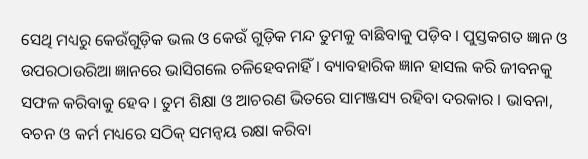ସେଥି ମଧ୍ୟରୁ କେଉଁଗୁଡ଼ିକ ଭଲ ଓ କେଉଁ ଗୁଡ଼ିକ ମନ୍ଦ ତୁମକୁ ବାଛିବାକୁ ପଡ଼ିବ । ପୁସ୍ତକଗତ ଜ୍ଞାନ ଓ ଉପରଠାଉରିଆ ଜ୍ଞାନରେ ଭାସିଗଲେ ଚଳିହେବନାହିଁ । ବ୍ୟାବହାରିକ ଜ୍ଞାନ ହାସଲ କରି ଜୀବନକୁ ସଫଳ କରିବାକୁ ହେବ । ତୁମ ଶିକ୍ଷା ଓ ଆଚରଣ ଭିତରେ ସାମଞ୍ଜସ୍ୟ ରହିବା ଦରକାର । ଭାବନା, ବଚନ ଓ କର୍ମ ମଧ୍ୟରେ ସଠିକ୍ ସମନ୍ୱୟ ରକ୍ଷା କରିବା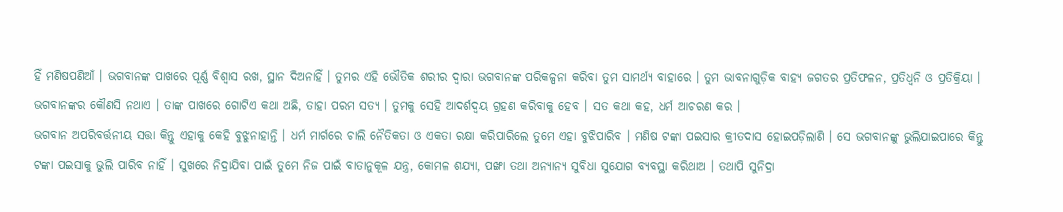ହିଁ ମଣିଷପଣିଆଁ । ଭଗବାନଙ୍କ ପାଖରେ ପୂର୍ଣ୍ଣ ବିଶ୍ୱାସ ରଖ, ସ୍ଥାନ ଦିଅନାହିଁ । ତୁମର ଏହି ଭୌତିକ ଶରୀର ଦ୍ୱାରା ଭଗବାନଙ୍କ ପରିକଳ୍ପନା କରିବା ତୁମ ସାମର୍ଥ୍ୟ ବାହାରେ । ତୁମ ଭାବନାଗୁଡ଼ିକ ବାହ୍ୟ ଜଗତର ପ୍ରତିଫଳନ, ପ୍ରତିଧ୍ୱନି ଓ ପ୍ରତିକ୍ରିୟା । ଭଗବାନଙ୍କର କୌଣସି ନଥାଏ । ତାଙ୍କ ପାଖରେ ଗୋଟିଏ କଥା ଅଛି, ତାହା ପରମ ସତ୍ୟ । ତୁମକୁ ସେହି ଆଦର୍ଶଦ୍ୱୟ ଗ୍ରହଣ କରିବାକୁ ହେବ । ସତ କଥା କହ, ଧର୍ମ ଆଚରଣ କର ।
ଭଗବାନ ଅପରିବର୍ତ୍ତନୀୟ ସତ୍ତା କିନ୍ତୁ ଏହାକୁ କେହି ବୁଝୁନାହାନ୍ତି । ଧର୍ମ ମାର୍ଗରେ ଚାଲି ନୈତିକତା ଓ ଏକତା ରକ୍ଷା କରିପାରିଲେ ତୁମେ ଏହା ବୁଝିପାରିବ । ମଣିଷ ଟଙ୍କା ପଇସାର କ୍ରୀତଦାସ ହୋଇପଡ଼ିଲାଣି । ସେ ଭଗବାନଙ୍କୁ ଭୁଲିଯାଇପାରେ କିନ୍ତୁ ଟଙ୍କା ପଇସାକୁ ଭୁଲି ପାରିବ ନାହିଁ । ସୁଖରେ ନିଦ୍ରାଯିବା ପାଇଁ ତୁମେ ନିଜ ପାଇଁ ବାତାନୁକୂଳ ଯନ୍ତ୍ର, କୋମଳ ଶଯ୍ୟା, ପଙ୍ଖା ତଥା ଅନ୍ୟାନ୍ୟ ସୁବିଧା ସୁଯୋଗ ବ୍ୟବସ୍ଥା କରିଥାଅ । ତଥାପି ସୁନିଦ୍ରା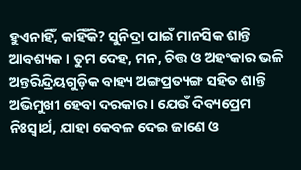ହୁଏନାହିଁ, କାହିଁକି? ସୁନିଦ୍ରା ପାଇଁ ମାନସିକ ଶାନ୍ତି ଆବଶ୍ୟକ । ତୁମ ଦେହ, ମନ, ଚିତ୍ତ ଓ ଅହଂକାର ଭଳି ଅନ୍ତରିନ୍ଦ୍ରିୟଗୁଡ଼ିକ ବାହ୍ୟ ଅଙ୍ଗପ୍ରତ୍ୟଙ୍ଗ ସହିତ ଶାନ୍ତି ଅଭିମୁଖୀ ହେବା ଦରକାର । ଯେଉଁ ଦିବ୍ୟପ୍ରେମ ନିଃସ୍ୱାର୍ଥ, ଯାହା କେବଳ ଦେଇ ଜାଣେ ଓ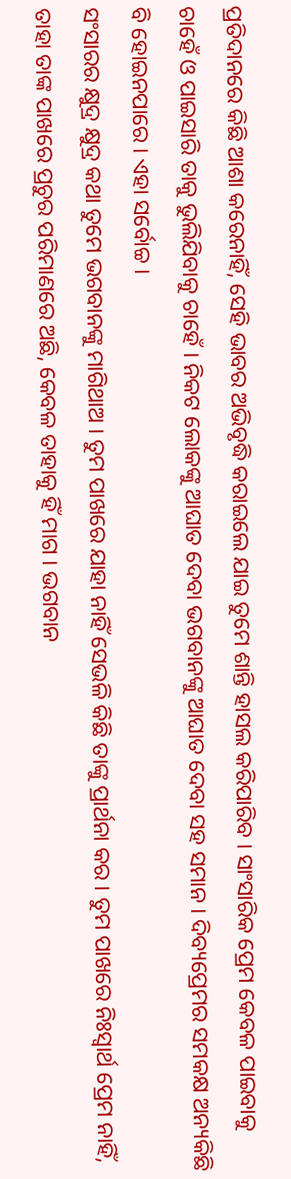ପ୍ରତିଦାନରେ କିଛି ଆଶା କରେନାହିଁ, ସେହି ଭାବର ଅଭିବୃଦ୍ଧି କରାଇଲେ ଯାଇ ତୁମେ ଶାନ୍ତି ହାସଲ କରିପାରିବ । ସାଂସାରିକ ପ୍ରେମ କେବଳ ପାଇବାକୁ ଚାହେଁ ଓ ପାଇସାରି ତାକୁ ଭୁଲିଯିବାକୁ ଚାହେଁ । ନିକଟ ଲୋକଙ୍କୁ ଆଘାତ ଦେବା ଭଗବାନଙ୍କୁ ଆଘାତ ଦେବା ସହ ସମାନ । ଦିବ୍ୟପ୍ରେମର ସମକକ୍ଷ ଅନ୍ୟକିଛି ବି ହୋଇନପାରେ । ଏହା ସର୍ବୋଚ୍ଚ ।
ସଂସାରର କ୍ଷୁଦ୍ର କ୍ଷୁଦ୍ର କଥା ତୁମେ ଭଗବାନଙ୍କୁ ମାଗିଥାଅ । ତୁମ ପାଖରେ ଯାହା ନାହିଁ ସେଭଳି କିଛି ତାଙ୍କୁ ପ୍ରାର୍ଥନା କର । ତୁମ ପାଖରେ ନିଃସ୍ୱାର୍ଥ ପ୍ରେମ ନାହିଁ, ତାହା ତାଙ୍କ ପାଖରେ ପ୍ରଚୁର ପରିମାଣରେ ଅଛି, କେବଳ ତାହାକୁ ହିଁ ମାଗ । ଭଗବାନ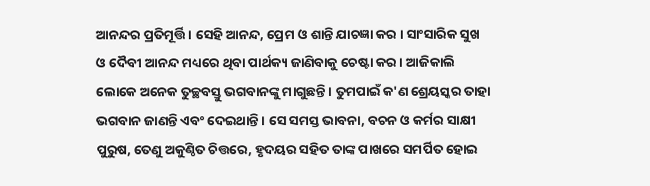ଆନନ୍ଦର ପ୍ରତିମୂର୍ତ୍ତି । ସେହି ଆନନ୍ଦ, ପ୍ରେମ ଓ ଶାନ୍ତି ଯାଚଜ୍ଞା କର । ସାଂସାରିକ ସୁଖ ଓ ଦୈବୀ ଆନନ୍ଦ ମଧ୍ୟରେ ଥିବା ପାର୍ଥକ୍ୟ ଜାଣିବାକୁ ଚେଷ୍ଟା କର । ଆଜିକାଲି ଲୋକେ ଅନେକ ତୁଚ୍ଛବସ୍ତୁ ଭଗବାନଙ୍କୁ ମାଗୁଛନ୍ତି । ତୁମପାଇଁ କ'ଣ ଶ୍ରେୟସ୍କର ତାହା ଭଗବାନ ଜାଣନ୍ତି ଏବଂ ଦେଇଥାନ୍ତି । ସେ ସମସ୍ତ ଭାବନା, ବଚନ ଓ କର୍ମର ସାକ୍ଷୀ ପୁରୁଷ, ତେଣୁ ଅକୁଣ୍ଠିତ ଚିତ୍ତରେ, ହୃଦୟର ସହିତ ତାଙ୍କ ପାଖରେ ସମର୍ପିତ ହୋଇ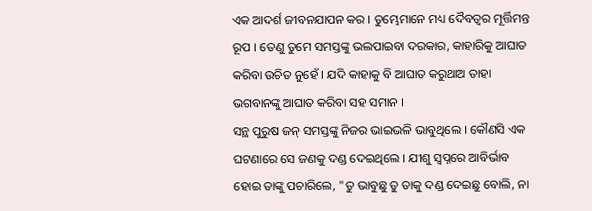ଏକ ଆଦର୍ଶ ଜୀବନଯାପନ କର । ତୁମ୍ଭେମାନେ ମଧ୍ୟ ଦୈବତ୍ୱର ମୂର୍ତ୍ତିମନ୍ତ ରୂପ । ତେଣୁ ତୁମେ ସମସ୍ତଙ୍କୁ ଭଲପାଇବା ଦରକାର, କାହାରିକୁ ଆଘାତ କରିବା ଉଚିତ ନୁହେଁ । ଯଦି କାହାକୁ ବି ଆଘାତ କରୁଥାଅ ତାହା ଭଗବାନଙ୍କୁ ଆଘାତ କରିବା ସହ ସମାନ ।
ସନ୍ଥ ପୁରୁଷ ଜନ୍ ସମସ୍ତଙ୍କୁ ନିଜର ଭାଇଭଳି ଭାବୁଥିଲେ । କୌଣସି ଏକ ଘଟଣାରେ ସେ ଜଣକୁ ଦଣ୍ଡ ଦେଇଥିଲେ । ଯୀଶୁ ସ୍ୱପ୍ନରେ ଆବିର୍ଭାବ ହୋଇ ତାଙ୍କୁ ପଚାରିଲେ, "ତୁ ଭାବୁଛୁ ତୁ ତାକୁ ଦଣ୍ଡ ଦେଇଛୁ ବୋଲି, ନା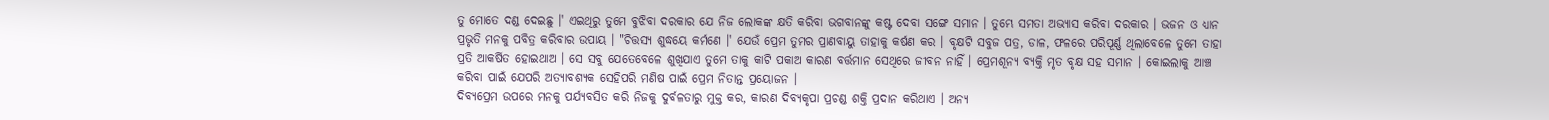ତୁ ମୋତେ ଦଣ୍ଡ ଦେଇଛୁ ।' ଏଇଥିରୁ ତୁମେ ବୁଝିବା ଦରକାର ଯେ ନିଜ ଲୋକଙ୍କ କ୍ଷତି କରିବା ଭଗବାନଙ୍କୁ କଷ୍ଟ ଦେବା ସଙ୍ଗେ ସମାନ । ତୁମ୍ଭେ ସମତା ଅଭ୍ୟାସ କରିବା ଦରକାର । ଭଜନ ଓ ଧ୍ୟାନ ପ୍ରଭୃତି ମନକୁ ପବିତ୍ର କରିବାର ଉପାୟ । "ଚିତ୍ତସ୍ୟ ଶୁଦ୍ଧୟେ କର୍ମଣେ ।' ଯେଉଁ ପ୍ରେମ ତୁମର ପ୍ରାଣବାୟୁ ତାହାକୁ କର୍ଷଣ କର । ବୃକ୍ଷଟି ସବୁଜ ପତ୍ର, ଡାଳ, ଫଳରେ ପରିପୂର୍ଣ୍ଣ ଥିଲାବେଳେ ତୁମେ ତାହା ପ୍ରତି ଆକର୍ଷିତ ହୋଇଥାଅ । ସେ ସବୁ ଯେତେବେଳେ ଶୁଖିଯାଏ ତୁମେ ତାକୁ କାଟି ପକାଅ କାରଣ ବର୍ତ୍ତମାନ ସେଥିରେ ଜୀବନ ନାହିଁ । ପ୍ରେମଶୂନ୍ୟ ବ୍ୟକ୍ତି ମୃତ ବୃକ୍ଷ ସହ ସମାନ । କୋଇଲାକୁ ଆଞ୍ଚ କରିବା ପାଇଁ ଯେପରି ଅତ୍ୟାବଶ୍ୟକ ସେହିପରି ମଣିଷ ପାଇଁ ପ୍ରେମ ନିତାନ୍ତ ପ୍ରୟୋଜନ ।
ଦିବ୍ୟପ୍ରେମ ଉପରେ ମନକୁ ପର୍ଯ୍ୟବସିତ କରି ନିଜକୁ ଦୁର୍ବଳତାରୁ ମୁକ୍ତ କର, କାରଣ ଦିବ୍ୟକୃପା ପ୍ରଚଣ୍ଡ ଶକ୍ତି ପ୍ରଦାନ କରିଥାଏ । ଅନ୍ୟ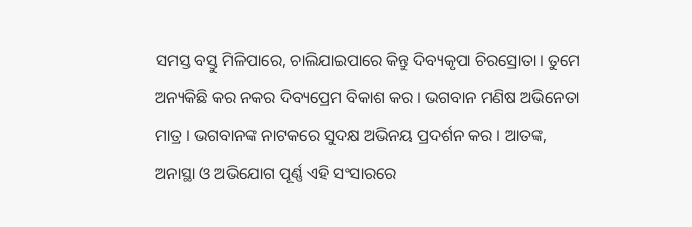ସମସ୍ତ ବସ୍ତୁ ମିଳିପାରେ, ଚାଲିଯାଇପାରେ କିନ୍ତୁ ଦିବ୍ୟକୃପା ଚିରସ୍ରୋତା । ତୁମେ ଅନ୍ୟକିଛି କର ନକର ଦିବ୍ୟପ୍ରେମ ବିକାଶ କର । ଭଗବାନ ମଣିଷ ଅଭିନେତା ମାତ୍ର । ଭଗବାନଙ୍କ ନାଟକରେ ସୁଦକ୍ଷ ଅଭିନୟ ପ୍ରଦର୍ଶନ କର । ଆତଙ୍କ, ଅନାସ୍ଥା ଓ ଅଭିଯୋଗ ପୂର୍ଣ୍ଣ ଏହି ସଂସାରରେ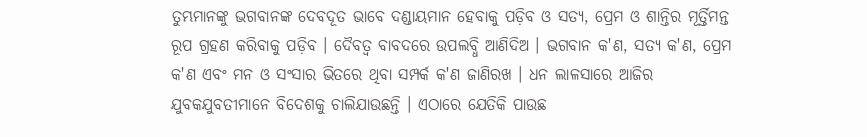ତୁମ୍ଭମାନଙ୍କୁ ଭଗବାନଙ୍କ ଦେବଦୂତ ଭାବେ ଦଣ୍ଡାୟମାନ ହେବାକୁ ପଡ଼ିବ ଓ ସତ୍ୟ, ପ୍ରେମ ଓ ଶାନ୍ତିର ମୂର୍ତ୍ତିମନ୍ତ ରୂପ ଗ୍ରହଣ କରିବାକୁ ପଡ଼ିବ । ଦୈବତ୍ୱ ବାବଦରେ ଉପଲବ୍ଧି ଆଣିଦିଅ । ଭଗବାନ କ'ଣ, ସତ୍ୟ କ'ଣ, ପ୍ରେମ କ'ଣ ଏବଂ ମନ ଓ ସଂସାର ଭିତରେ ଥିବା ସମ୍ପର୍କ କ'ଣ ଜାଣିରଖ । ଧନ ଲାଳସାରେ ଆଜିର ଯୁବକଯୁବତୀମାନେ ବିଦେଶକୁ ଚାଲିଯାଉଛନ୍ତି । ଏଠାରେ ଯେତିକି ପାଉଛ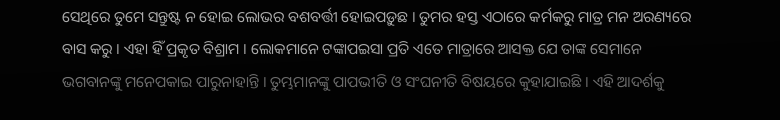ସେଥିରେ ତୁମେ ସନ୍ତୁଷ୍ଟ ନ ହୋଇ ଲୋଭର ବଶବର୍ତ୍ତୀ ହୋଇପଡ଼ୁଛ । ତୁମର ହସ୍ତ ଏଠାରେ କର୍ମକରୁ ମାତ୍ର ମନ ଅରଣ୍ୟରେ ବାସ କରୁ । ଏହା ହିଁ ପ୍ରକୃତ ବିଶ୍ରାମ । ଲୋକମାନେ ଟଙ୍କାପଇସା ପ୍ରତି ଏତେ ମାତ୍ରାରେ ଆସକ୍ତ ଯେ ତାଙ୍କ ସେମାନେ ଭଗବାନଙ୍କୁ ମନେପକାଇ ପାରୁନାହାନ୍ତି । ତୁମ୍ଭମାନଙ୍କୁ ପାପଭୀତି ଓ ସଂଘନୀତି ବିଷୟରେ କୁହାଯାଇଛି । ଏହି ଆଦର୍ଶକୁ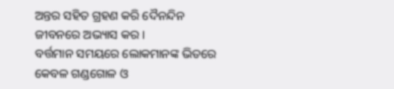ଅନ୍ତର ସହିତ ଗ୍ରହଣ କରି ଦୈନନ୍ଦିନ ଜୀବନରେ ଅଭ୍ୟାସ କର ।
ବର୍ତ୍ତମାନ ସମୟରେ ଲୋକମାନଙ୍କ ଭିତରେ କେବଳ ଗଣ୍ଡଗୋଳ ଓ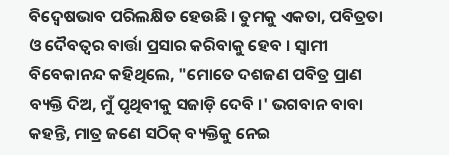ବିଦ୍ୱେଷଭାବ ପରିଲକ୍ଷିତ ହେଉଛି । ତୁମକୁ ଏକତା, ପବିତ୍ରତା ଓ ଦୈବତ୍ୱର ବାର୍ତ୍ତା ପ୍ରସାର କରିବାକୁ ହେବ । ସ୍ୱାମୀ ବିବେକାନନ୍ଦ କହିଥିଲେ, "ମୋତେ ଦଶଜଣ ପବିତ୍ର ପ୍ରାଣ ବ୍ୟକ୍ତି ଦିଅ, ମୁଁ ପୃଥିବୀକୁ ସଜାଡ଼ି ଦେବି ।' ଭଗବାନ ବାବା କହନ୍ତି, ମାତ୍ର ଜଣେ ସଠିକ୍ ବ୍ୟକ୍ତିକୁ ନେଇ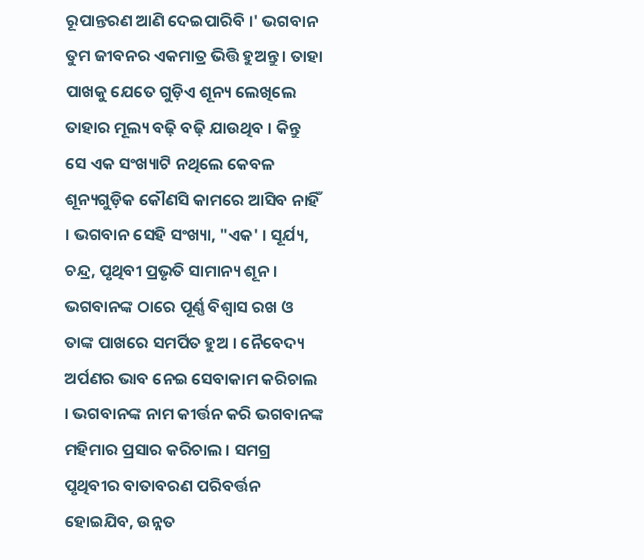ରୂପାନ୍ତରଣ ଆଣି ଦେଇପାରିବି ।' ଭଗବାନ ତୁମ ଜୀବନର ଏକମାତ୍ର ଭିତ୍ତି ହୁଅନ୍ତୁ । ତାହା ପାଖକୁ ଯେତେ ଗୁଡ଼ିଏ ଶୂନ୍ୟ ଲେଖିଲେ ତାହାର ମୂଲ୍ୟ ବଢ଼ି ବଢ଼ି ଯାଉଥିବ । କିନ୍ତୁ ସେ ଏକ ସଂଖ୍ୟାଟି ନଥିଲେ କେବଳ ଶୂନ୍ୟଗୁଡ଼ିକ କୌଣସି କାମରେ ଆସିବ ନାହିଁ । ଭଗବାନ ସେହି ସଂଖ୍ୟା, "ଏକ' । ସୂର୍ଯ୍ୟ, ଚନ୍ଦ୍ର, ପୃଥିବୀ ପ୍ରଭୃତି ସାମାନ୍ୟ ଶୂନ । ଭଗବାନଙ୍କ ଠାରେ ପୂର୍ଣ୍ଣ ବିଶ୍ୱାସ ରଖ ଓ ତାଙ୍କ ପାଖରେ ସମର୍ପିତ ହୁଅ । ନୈବେଦ୍ୟ ଅର୍ପଣର ଭାବ ନେଇ ସେବାକାମ କରିଚାଲ । ଭଗବାନଙ୍କ ନାମ କୀର୍ତ୍ତନ କରି ଭଗବାନଙ୍କ ମହିମାର ପ୍ରସାର କରିଚାଲ । ସମଗ୍ର ପୃଥିବୀର ବାତାବରଣ ପରିବର୍ତ୍ତନ ହୋଇଯିବ, ଉନ୍ନତ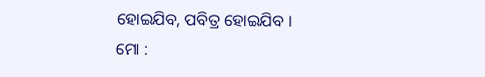ହୋଇଯିବ, ପବିତ୍ର ହୋଇଯିବ ।
ମୋ :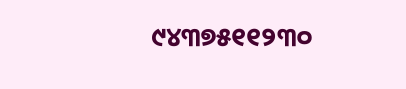୯୪୩୭୫୧୧୨୩୦